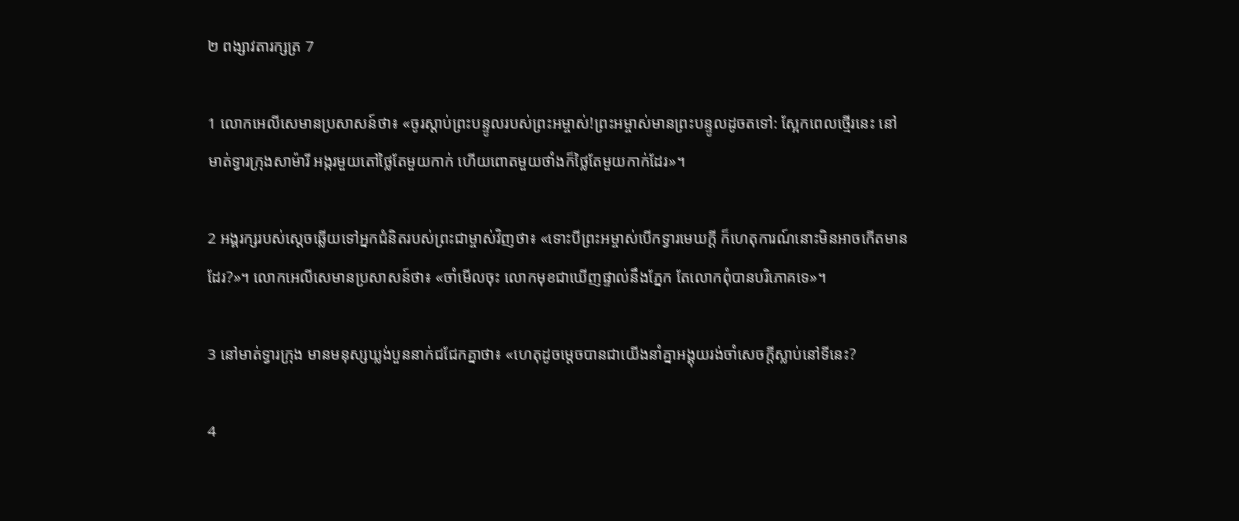២ ពង្សា‌វតារ‌ក្សត្រ 7

1 លោកអេលីសេមានប្រសាសន៍ថា៖ «ចូរស្ដាប់ព្រះ‌បន្ទូលរបស់ព្រះ‌អម្ចាស់!ព្រះ‌អម្ចាស់មានព្រះ‌បន្ទូលដូចតទៅ: ស្អែកពេលថ្មើរនេះ នៅមាត់ទ្វារក្រុងសា‌ម៉ារី អង្ករមួយតៅថ្លៃតែមួយកាក់ ហើយពោតមួយថាំងក៏ថ្លៃតែមួយកាក់ដែរ»។

2 អង្គ‌រក្សរបស់ស្ដេចឆ្លើយទៅអ្នកជំនិតរបស់ព្រះ‌ជាម្ចាស់វិញថា៖ «ទោះបីព្រះ‌អម្ចាស់បើកទ្វារមេឃក្ដី ក៏ហេតុ‌ការណ៍នោះមិនអាចកើតមានដែរ?»។ លោកអេលីសេមានប្រសាសន៍ថា៖ «ចាំមើលចុះ លោកមុខជាឃើញផ្ទាល់នឹងភ្នែក តែលោកពុំបានបរិភោគទេ»។

3 នៅមាត់ទ្វារក្រុង មានមនុស្សឃ្លង់បួននាក់ជជែកគ្នាថា៖ «ហេតុដូចម្ដេចបានជាយើងនាំគ្នាអង្គុយរង់‌ចាំសេចក្ដីស្លាប់នៅទីនេះ?

4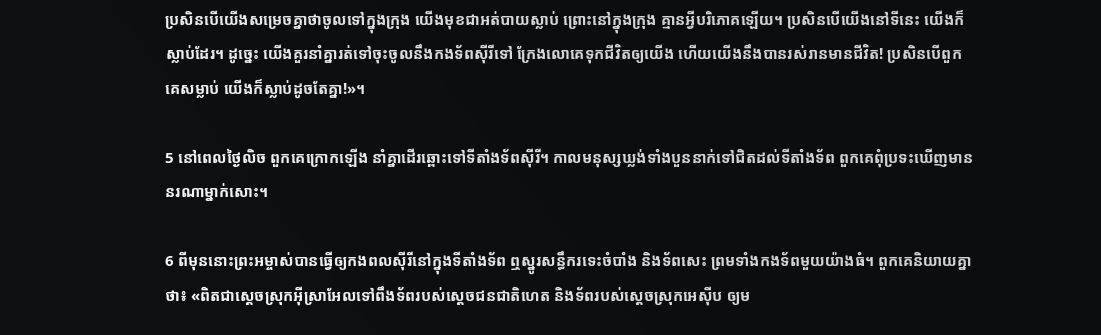ប្រសិនបើយើងសម្រេចគ្នាថាចូលទៅក្នុងក្រុង យើងមុខជាអត់បាយស្លាប់ ព្រោះនៅក្នុងក្រុង គ្មានអ្វីបរិភោគឡើយ។ ប្រសិនបើយើងនៅទីនេះ យើងក៏ស្លាប់ដែរ។ ដូច្នេះ យើងគួរនាំគ្នារត់ទៅចុះចូលនឹងកង‌ទ័ពស៊ីរីទៅ ក្រែង‌លោគេទុកជីវិតឲ្យយើង ហើយយើងនឹងបានរស់រានមានជីវិត! ប្រសិនបើពួកគេសម្លាប់ យើងក៏ស្លាប់ដូចតែគ្នា!»។

5 នៅពេលថ្ងៃលិច ពួកគេក្រោកឡើង នាំគ្នាដើរឆ្ពោះទៅទីតាំងទ័ពស៊ីរី។ កាលមនុស្សឃ្លង់ទាំងបួននាក់ទៅជិតដល់ទីតាំងទ័ព ពួកគេពុំប្រទះឃើញមាននរណាម្នាក់សោះ។

6 ពីមុននោះព្រះ‌អម្ចាស់បានធ្វើឲ្យកង‌ពលស៊ីរីនៅក្នុងទីតាំងទ័ព ឮស្នូរសន្ធឹករទេះចំបាំង និងទ័ពសេះ ព្រមទាំងកង‌ទ័ពមួយយ៉ាងធំ។ ពួកគេនិយាយគ្នាថា៖ «ពិតជាស្ដេចស្រុកអ៊ីស្រា‌អែលទៅពឹងទ័ពរបស់ស្ដេចជន‌ជាតិហេត និងទ័ពរបស់ស្ដេចស្រុកអេស៊ីប ឲ្យម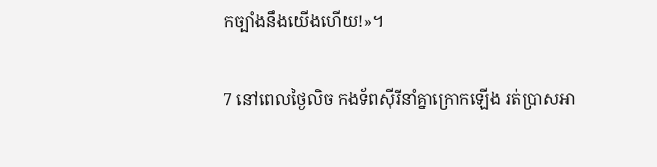កច្បាំងនឹងយើងហើយ!»។

7 នៅពេលថ្ងៃលិច កង‌ទ័ពស៊ីរីនាំគ្នាក្រោកឡើង រត់ប្រាសអា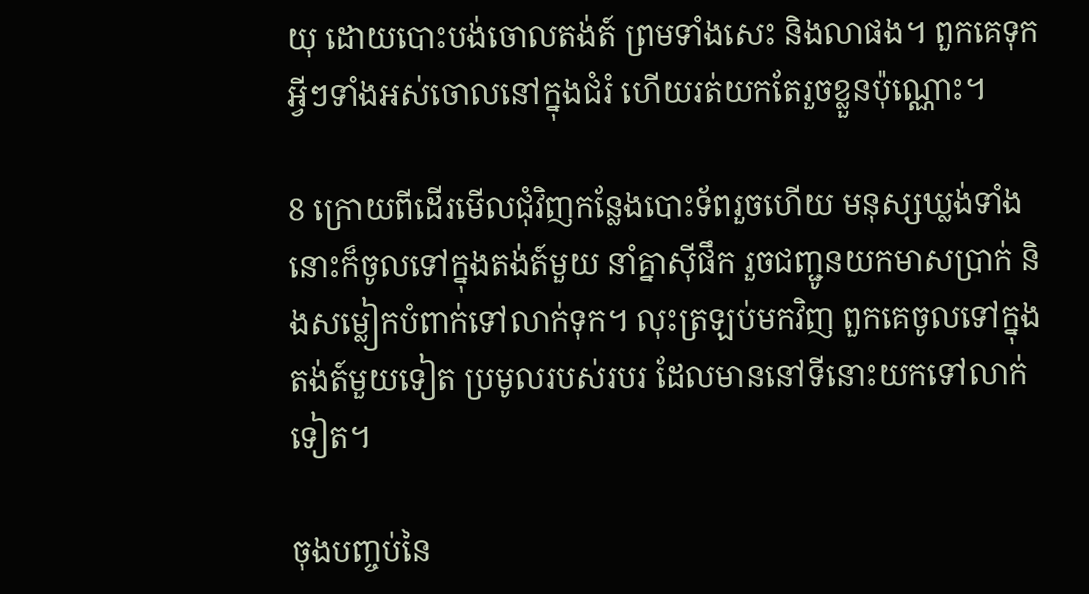យុ ដោយបោះបង់ចោលតង់ត៍ ព្រមទាំងសេះ និងលាផង។ ពួកគេទុកអ្វីៗទាំងអស់ចោលនៅក្នុងជំរំ ហើយរត់យកតែរួចខ្លួនប៉ុណ្ណោះ។

8 ក្រោយពីដើរមើលជុំ‌វិញកន្លែងបោះទ័ពរួចហើយ មនុស្សឃ្លង់ទាំងនោះក៏ចូលទៅក្នុងតង់ត៍មួយ នាំគ្នាស៊ីផឹក រួចជញ្ជូនយកមាសប្រាក់ និងសម្លៀក‌បំពាក់ទៅលាក់ទុក។ លុះត្រឡប់មកវិញ ពួកគេចូលទៅក្នុងតង់ត៍មួយទៀត ប្រមូលរបស់របរ ដែលមាននៅទីនោះយកទៅលាក់ទៀត។

ចុងបញ្ចប់នៃ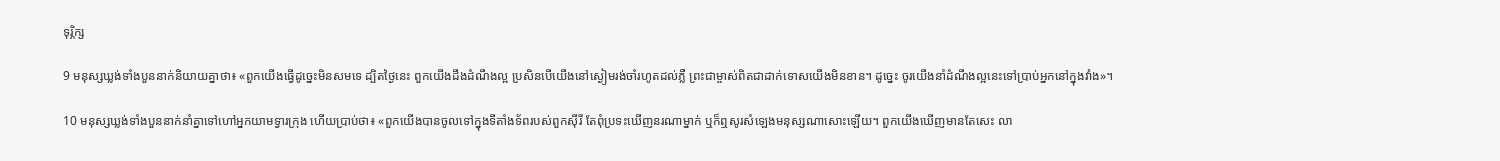ទុរ្ភិក្ស

9 មនុស្សឃ្លង់ទាំងបួននាក់និយាយគ្នាថា៖ «ពួកយើងធ្វើដូច្នេះមិនសមទេ ដ្បិតថ្ងៃនេះ ពួកយើងដឹងដំណឹង‌ល្អ ប្រសិនបើយើងនៅស្ងៀមរង់‌ចាំរហូតដល់ភ្លឺ ព្រះ‌ជាម្ចាស់ពិតជាដាក់ទោសយើងមិនខាន។ ដូច្នេះ ចូរយើងនាំដំណឹង‌ល្អនេះទៅប្រាប់អ្នកនៅក្នុងវាំង»។

10 មនុស្សឃ្លង់ទាំងបួននាក់នាំគ្នាទៅហៅអ្នកយាមទ្វារក្រុង ហើយប្រាប់ថា៖ «ពួកយើងបានចូលទៅក្នុងទីតាំងទ័ពរបស់ពួកស៊ីរី តែពុំប្រទះឃើញនរណាម្នាក់ ឬក៏ឮសូរសំឡេងមនុស្សណាសោះឡើយ។ ពួកយើងឃើញមានតែសេះ លា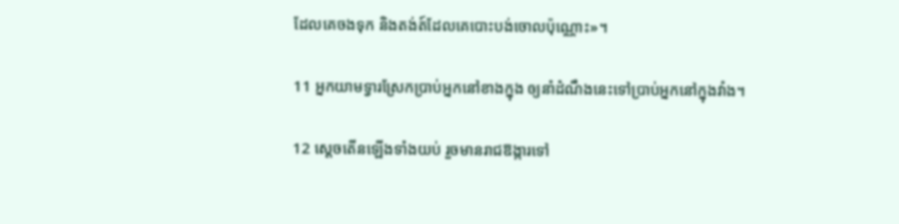ដែលគេចងទុក និងតង់ត៍ដែលគេបោះបង់ចោលប៉ុណ្ណោះ»។

11 អ្នកយាមទ្វារស្រែកប្រាប់អ្នកនៅខាងក្នុង ឲ្យនាំដំណឹងនេះទៅប្រាប់អ្នកនៅក្នុងវាំង។

12 ស្ដេចតើនឡើងទាំងយប់ រួចមានរាជ‌ឱង្ការទៅ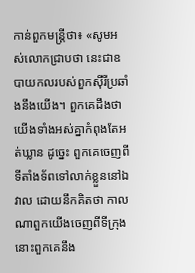កាន់ពួកមន្ត្រីថា៖ «សូមអស់លោកជ្រាបថា នេះជាឧបាយ‌កលរបស់ពួកស៊ីរីប្រឆាំងនឹងយើង។ ពួកគេដឹងថា យើងទាំងអស់គ្នាកំពុងតែអត់ឃ្លាន ដូច្នេះ ពួកគេចេញពីទីតាំងទ័ពទៅលាក់ខ្លួននៅឯវាល ដោយនឹកគិតថា កាលណាពួកយើងចេញពីទីក្រុង នោះពួកគេនឹង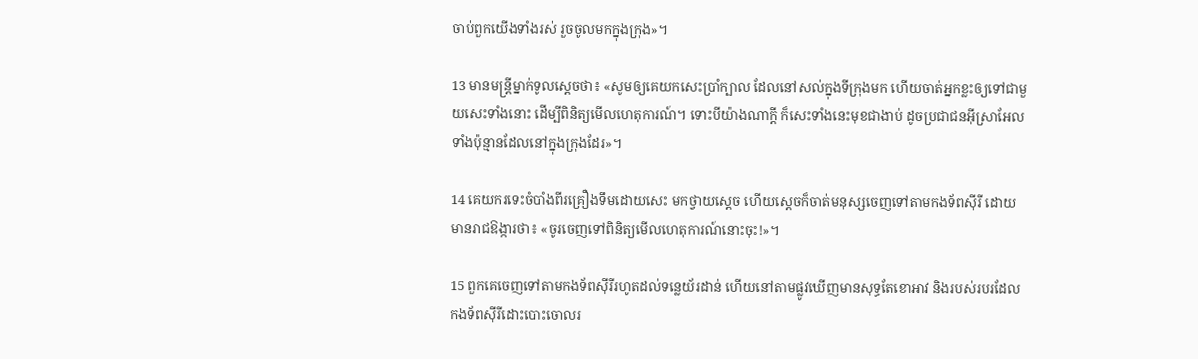ចាប់ពួកយើងទាំងរស់ រួចចូលមកក្នុងក្រុង»។

13 មានមន្ត្រីម្នាក់ទូលស្ដេចថា៖ «សូមឲ្យគេយកសេះប្រាំក្បាល ដែលនៅសល់ក្នុងទីក្រុងមក ហើយចាត់អ្នកខ្លះឲ្យទៅជាមួយសេះទាំងនោះ ដើម្បីពិនិត្យមើលហេតុ‌ការណ៍។ ទោះបីយ៉ាងណាក្ដី ក៏សេះទាំងនេះមុខជាងាប់ ដូចប្រជា‌ជនអ៊ីស្រា‌អែលទាំងប៉ុន្មានដែលនៅក្នុងក្រុងដែរ»។

14 គេយករទេះចំបាំងពីរគ្រឿងទឹមដោយសេះ មកថ្វាយស្ដេច ហើយស្ដេចក៏ចាត់មនុស្សចេញទៅតាមកង‌ទ័ពស៊ីរី ដោយមានរាជ‌ឱង្ការថា៖ «ចូរចេញទៅពិនិត្យមើលហេតុ‌ការណ៍នោះចុះ!»។

15 ពួកគេចេញទៅតាមកង‌ទ័ពស៊ីរីរហូតដល់ទន្លេយ័រដាន់ ហើយនៅតាមផ្លូវឃើញមានសុទ្ធតែខោ‌អាវ និងរបស់របរដែលកង‌ទ័ពស៊ីរីដោះបោះចោលរ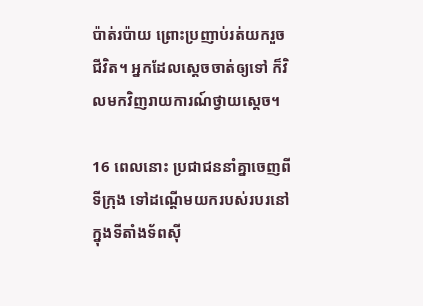ប៉ាត់‌រប៉ាយ ព្រោះប្រញាប់រត់យករួចជីវិត។ អ្នកដែលស្ដេចចាត់ឲ្យទៅ ក៏វិលមកវិញរាយ‌ការណ៍ថ្វាយស្ដេច។

16 ពេលនោះ ប្រជា‌ជននាំគ្នាចេញពីទីក្រុង ទៅដណ្ដើមយករបស់របរនៅក្នុងទីតាំងទ័ពស៊ី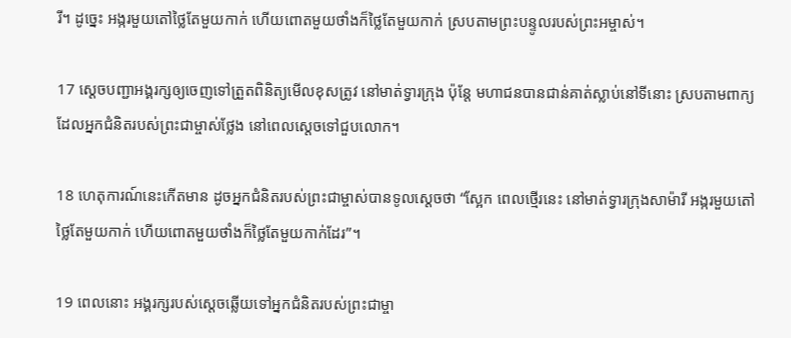រី។ ដូច្នេះ អង្ករមួយតៅថ្លៃតែមួយកាក់ ហើយពោតមួយថាំងក៏ថ្លៃតែមួយកាក់ ស្របតាមព្រះ‌បន្ទូលរបស់ព្រះ‌អម្ចាស់។

17 ស្ដេចបញ្ជាអង្គ‌រក្សឲ្យចេញទៅត្រួតពិនិត្យមើលខុសត្រូវ នៅមាត់ទ្វារក្រុង ប៉ុន្តែ មហា‌ជនបានជាន់គាត់ស្លាប់នៅទីនោះ ស្របតាមពាក្យដែលអ្នកជំនិតរបស់ព្រះ‌ជាម្ចាស់ថ្លែង នៅពេលស្ដេចទៅជួបលោក។

18 ហេតុ‌ការណ៍នេះកើតមាន ដូចអ្នកជំនិតរបស់ព្រះ‌ជាម្ចាស់បានទូលស្ដេចថា “ស្អែក ពេលថ្មើរនេះ នៅមាត់ទ្វារក្រុងសាម៉ារី អង្ករមួយតៅថ្លៃតែមួយកាក់ ហើយពោតមួយថាំងក៏ថ្លៃតែមួយកាក់ដែរ”។

19 ពេលនោះ អង្គ‌រក្សរបស់ស្ដេចឆ្លើយទៅអ្នកជំនិតរបស់ព្រះ‌ជាម្ចា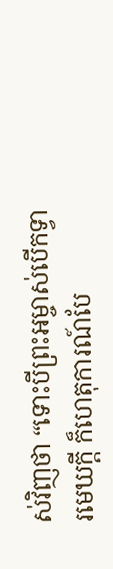ស់វិញថា “ទោះបីព្រះ‌អម្ចាស់បើកទ្វារមេឃក្ដី ក៏ហេតុ‌ការណ៍បែ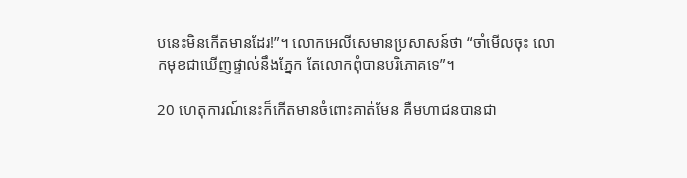បនេះមិនកើតមានដែរ!”។ លោកអេលីសេមានប្រសាសន៍ថា “ចាំមើលចុះ លោកមុខជាឃើញផ្ទាល់នឹងភ្នែក តែលោកពុំបានបរិភោគទេ”។

20 ហេតុ‌ការណ៍នេះក៏កើតមានចំពោះគាត់មែន គឺមហា‌ជនបានជា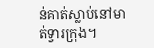ន់គាត់ស្លាប់នៅមាត់ទ្វារក្រុង។